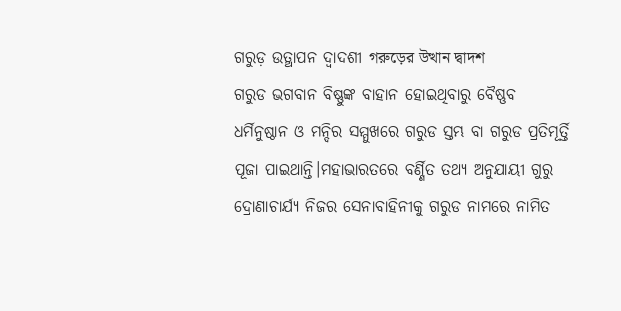ଗରୁଡ଼ ଉତ୍ଥାପନ ଦ୍ୱାଦଶୀ গরুড়ের উত্থান দ্বাদশ
ଗରୁଡ ଭଗବାନ ବିଷ୍ଣୁଙ୍କ ବାହାନ ହୋଇଥିବାରୁ ବୈଷ୍ଣବ ଧର୍ମିନୁଷ୍ଠାନ ଓ ମନ୍ଦିର ସମ୍ମୁଖରେ ଗରୁଡ ସ୍ତମ୍ଭ ବା ଗରୁଡ ପ୍ରତିମୂର୍ତ୍ତି ପୂଜା ପାଇଥାନ୍ତି।ମହାଭାରତରେ ବର୍ଣ୍ଣିତ ତଥ୍ଯ ଅନୁଯାୟୀ ଗୁରୁ ଦ୍ରୋଣାଚାର୍ଯ୍ୟ ନିଜର ସେନାବାହିନୀକୁ ଗରୁଡ ନାମରେ ନାମିତ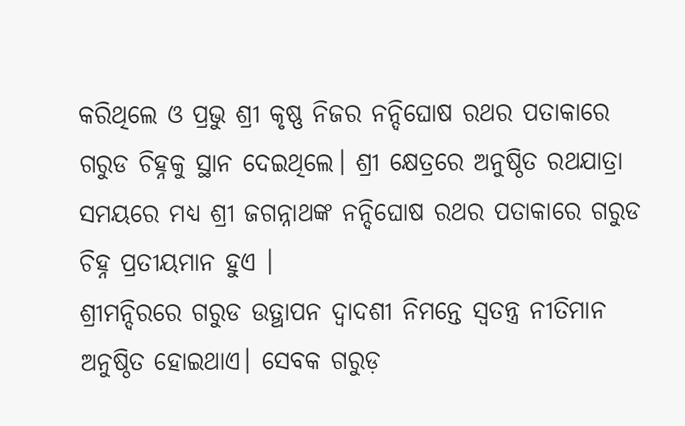କରିଥିଲେ ଓ ପ୍ରଭୁ ଶ୍ରୀ କୃଷ୍ଣ ନିଜର ନନ୍ଦିଘୋଷ ରଥର ପତାକାରେ ଗରୁଡ ଚିହ୍ନକୁ ସ୍ଥାନ ଦେଇଥିଲେ। ଶ୍ରୀ କ୍ଷେତ୍ରରେ ଅନୁଷ୍ଠିତ ରଥଯାତ୍ରା ସମୟରେ ମଧ୍ଯ ଶ୍ରୀ ଜଗନ୍ନାଥଙ୍କ ନନ୍ଦିଘୋଷ ରଥର ପତାକାରେ ଗରୁଡ ଚିହ୍ନ ପ୍ରତୀୟମାନ ହୁଏ ।
ଶ୍ରୀମନ୍ଦିରରେ ଗରୁଡ ଉତ୍ଥାପନ ଦ୍ଵାଦଶୀ ନିମନ୍ତେ ସ୍ୱତନ୍ତ୍ର ନୀତିମାନ ଅନୁଷ୍ଠିତ ହୋଇଥାଏ। ସେବକ ଗରୁଡ଼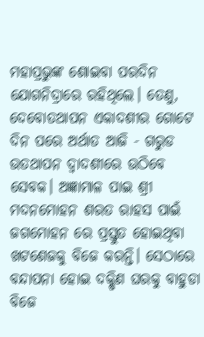ମହାପ୍ରଭୁଙ୍କ ଶୋଇବା ପରଦିନ ଯୋଗନିଦ୍ରାରେ ରହିଥିଲେ। ତେଣୁ, ଦେବୋତଥାପନ ଏକାଦଶୀର ଗୋଟେ ଦିନ ପରେ ଅର୍ଥାତ ଆଜି - ଗରୁଡ ଉତଥାପନ ଦ୍ବାଦଶୀରେ ଉଠିବେ ସେବକ। ଅଜ୍ଞାମାଳ ପାଇ ଶ୍ରୀ ମଦନମୋହନ ଶରତ ରାହସ ପାଇଁ ଜଗମୋହନ ରେ ପ୍ରସ୍ତୁତ ହୋଇଥିବା ଖଟଶେଜକୁ ବିଜେ କରନ୍ତି। ସେଠାରେ ବନ୍ଦାପନା ହୋଇ ଦକ୍ଷିଣ ଘରକୁ ବାହୁଡା ବିଜେ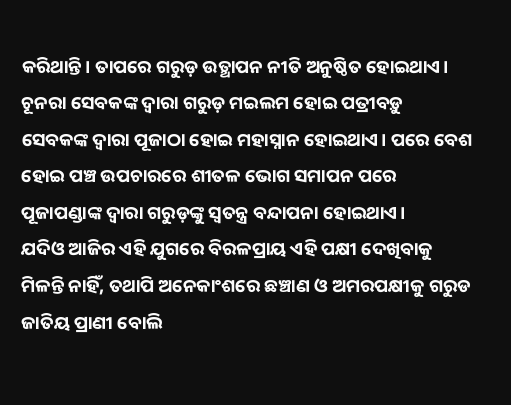କରିଥାନ୍ତି। ତାପରେ ଗରୁଡ଼ ଉତ୍ଥାପନ ନୀତି ଅନୁଷ୍ଠିତ ହୋଇଥାଏ। ଚୂନରା ସେବକଙ୍କ ଦ୍ୱାରା ଗରୁଡ଼ ମଇଲମ ହୋଇ ପତ୍ରୀବଡ଼ୁ ସେବକଙ୍କ ଦ୍ୱାରା ପୂଜାଠା ହୋଇ ମହାସ୍ନାନ ହୋଇଥାଏ। ପରେ ବେଶ ହୋଇ ପଞ୍ଚ ଉପଚାରରେ ଶୀତଳ ଭୋଗ ସମାପନ ପରେ ପୂଜାପଣ୍ଡାଙ୍କ ଦ୍ଵାରା ଗରୁଡ଼ଙ୍କୁ ସ୍ବତନ୍ତ୍ର ବନ୍ଦାପନା ହୋଇଥାଏ।
ଯଦିଓ ଆଜିର ଏହି ଯୁଗରେ ବିରଳପ୍ରାୟ ଏହି ପକ୍ଷୀ ଦେଖିବାକୁ ମିଳନ୍ତି ନାହିଁ, ତଥାପି ଅନେକାଂଶରେ ଛଞ୍ଚାଣ ଓ ଅମରପକ୍ଷୀକୁ ଗରୁଡ ଜାତିୟ ପ୍ରାଣୀ ବୋଲି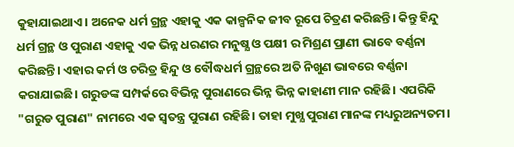କୁହାଯାଇଥାଏ। ଅନେକ ଧର୍ମ ଗ୍ରନ୍ଥ ଏହାକୁ ଏକ କାଳ୍ପନିକ ଜୀବ ରୂପେ ଚିତ୍ରଣ କରିଛନ୍ତି। କିନ୍ତୁ ହିନ୍ଦୁ ଧର୍ମ ଗ୍ରନ୍ଥ ଓ ପୁରାଣ ଏହାକୁ ଏକ ଭିନ୍ନ ଧରଣର ମନୁଷ୍ଯ ଓ ପକ୍ଷୀ ର ମିଶ୍ରଣ ପ୍ରାଣୀ ଭାବେ ବର୍ଣ୍ଣନା କରିଛନ୍ତି। ଏହାର କର୍ମ ଓ ଚରିତ୍ର ହିନ୍ଦୁ ଓ ବୌଦ୍ଧଧର୍ମ ଗ୍ରନ୍ଥରେ ଅତି ନିଖୁଣ ଭାବରେ ବର୍ଣ୍ଣନା କରାଯାଇଛି। ଗରୁଡଙ୍କ ସମ୍ପର୍କରେ ବିଭିନ୍ନ ପୁରାଣରେ ଭିନ୍ନ ଭିନ୍ନ କାହାଣୀ ମାନ ରହିଛି। ଏପରିକି "ଗରୁଡ ପୁରାଣ" ନାମରେ ଏକ ସ୍ଵତନ୍ତ୍ର ପୁରାଣ ରହିଛି। ତାହା ମୁଖ୍ଯ ପୁରାଣ ମାନଙ୍କ ମଧ୍ୟରୁଅନ୍ୟତମ।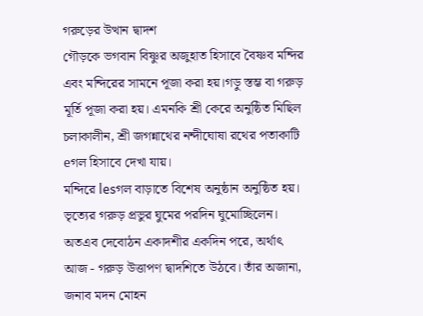গরুড়ের উত্থান দ্বাদশ
গৌড়কে ভগবান বিষ্ণুর অজুহাত হিসাবে বৈষ্ণব মন্দির এবং মন্দিরের সামনে পূজা করা হয়।গড়ু স্তম্ভ বা গরুড় মূর্তি পূজা করা হয়। এমনকি শ্রী কেরে অনুষ্ঠিত মিছিল চলাকালীন, শ্রী জগন্নাথের নন্দীঘোষা রথের পতাকাটি eগল হিসাবে দেখা যায়।
মন্দিরে lesগল বাড়াতে বিশেষ অনুষ্ঠান অনুষ্ঠিত হয়। ভৃত্যের গরুড় প্রভুর ঘুমের পরদিন ঘুমোচ্ছিলেন। অতএব দেবোঠন একাদশীর একদিন পরে, অর্থাৎ আজ - গরুড় উত্তাপণ দ্বাদশিতে উঠবে। তাঁর অজানা, জনাব মদন মোহন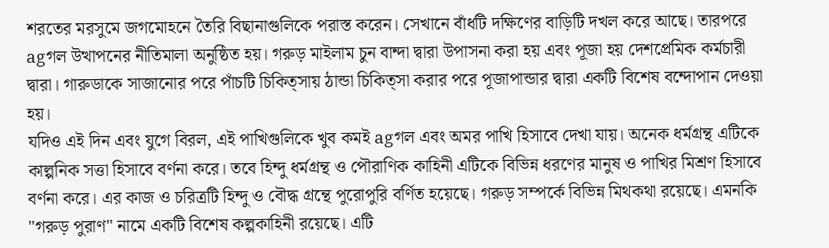শরতের মরসুমে জগমোহনে তৈরি বিছানাগুলিকে পরাস্ত করেন। সেখানে বাঁধটি দক্ষিণের বাড়িটি দখল করে আছে। তারপরে agগল উত্থাপনের নীতিমালা অনুষ্ঠিত হয়। গরুড় মাইলাম চুন বান্দা দ্বারা উপাসনা করা হয় এবং পূজা হয় দেশপ্রেমিক কর্মচারী দ্বারা। গারুডাকে সাজানোর পরে পাঁচটি চিকিত্সায় ঠান্ডা চিকিত্সা করার পরে পূজাপান্ডার দ্বারা একটি বিশেষ বন্দোপান দেওয়া হয়।
যদিও এই দিন এবং যুগে বিরল, এই পাখিগুলিকে খুব কমই agগল এবং অমর পাখি হিসাবে দেখা যায়। অনেক ধর্মগ্রন্থ এটিকে কাল্পনিক সত্তা হিসাবে বর্ণনা করে। তবে হিন্দু ধর্মগ্রন্থ ও পৌরাণিক কাহিনী এটিকে বিভিন্ন ধরণের মানুষ ও পাখির মিশ্রণ হিসাবে বর্ণনা করে। এর কাজ ও চরিত্রটি হিন্দু ও বৌদ্ধ গ্রন্থে পুরোপুরি বর্ণিত হয়েছে। গরুড় সম্পর্কে বিভিন্ন মিথকথা রয়েছে। এমনকি "গরুড় পুরাণ" নামে একটি বিশেষ কল্পকাহিনী রয়েছে। এটি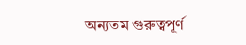অন্যতম গুরুত্বপূর্ণ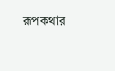রূপকথার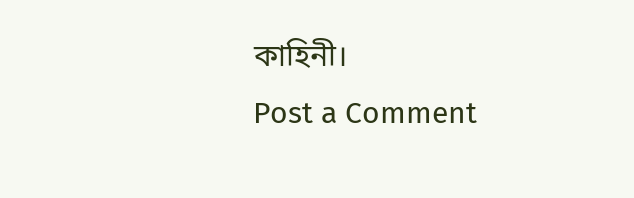কাহিনী।
Post a Comment